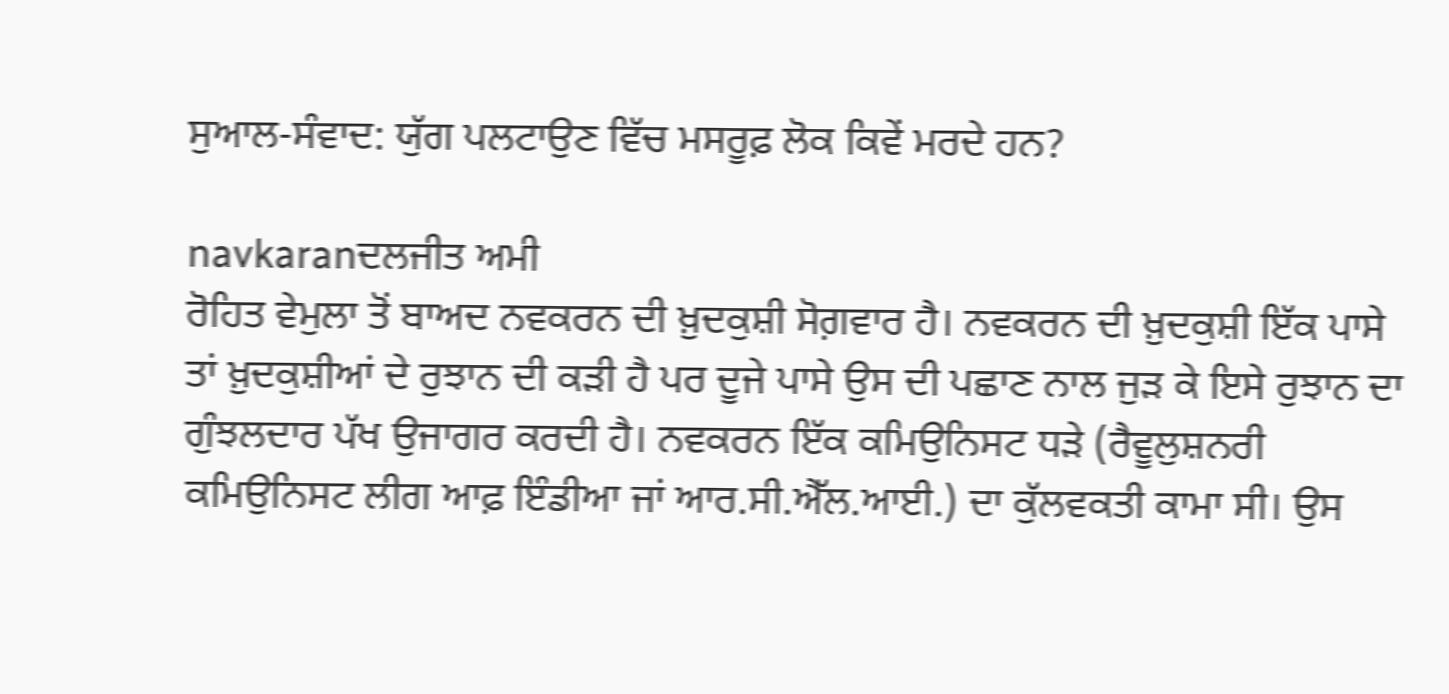ਸੁਆਲ-ਸੰਵਾਦ: ਯੁੱਗ ਪਲਟਾਉਣ ਵਿੱਚ ਮਸਰੂਫ਼ ਲੋਕ ਕਿਵੇਂ ਮਰਦੇ ਹਨ?

navkaranਦਲਜੀਤ ਅਮੀ
ਰੋਹਿਤ ਵੇਮੁਲਾ ਤੋਂ ਬਾਅਦ ਨਵਕਰਨ ਦੀ ਖ਼ੁਦਕੁਸ਼ੀ ਸੋਗ਼ਵਾਰ ਹੈ। ਨਵਕਰਨ ਦੀ ਖ਼ੁਦਕੁਸ਼ੀ ਇੱਕ ਪਾਸੇ ਤਾਂ ਖ਼ੁਦਕੁਸ਼ੀਆਂ ਦੇ ਰੁਝਾਨ ਦੀ ਕੜੀ ਹੈ ਪਰ ਦੂਜੇ ਪਾਸੇ ਉਸ ਦੀ ਪਛਾਣ ਨਾਲ ਜੁੜ ਕੇ ਇਸੇ ਰੁਝਾਨ ਦਾ ਗੁੰਝਲਦਾਰ ਪੱਖ ਉਜਾਗਰ ਕਰਦੀ ਹੈ। ਨਵਕਰਨ ਇੱਕ ਕਮਿਉਨਿਸਟ ਧੜੇ (ਰੈਵੂਲੁਸ਼ਨਰੀ ਕਮਿਉਨਿਸਟ ਲੀਗ ਆਫ਼ ਇੰਡੀਆ ਜਾਂ ਆਰ.ਸੀ.ਐੱਲ.ਆਈ.) ਦਾ ਕੁੱਲਵਕਤੀ ਕਾਮਾ ਸੀ। ਉਸ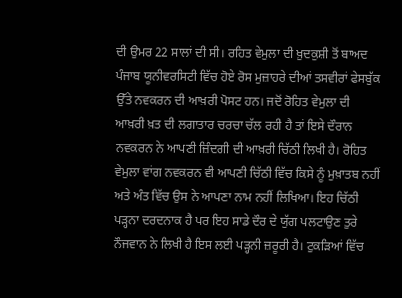ਦੀ ਉਮਰ 22 ਸਾਲਾਂ ਦੀ ਸੀ। ਰਹਿਤ ਵੇਮੁਲਾ ਦੀ ਖ਼ੁਦਕੁਸ਼ੀ ਤੋਂ ਬਾਅਦ ਪੰਜਾਬ ਯੂਨੀਵਰਸਿਟੀ ਵਿੱਚ ਹੋਏ ਰੋਸ ਮੁਜ਼ਾਹਰੇ ਦੀਆਂ ਤਸਵੀਰਾਂ ਫੇਸਬੁੱਕ ਉੱਤੇ ਨਵਕਰਨ ਦੀ ਆਖ਼ਰੀ ਪੋਸਟ ਹਨ। ਜਦੋਂ ਰੋਹਿਤ ਵੇਮੁਲਾ ਦੀ ਆਖ਼ਰੀ ਖ਼ਤ ਦੀ ਲਗਾਤਾਰ ਚਰਚਾ ਚੱਲ ਰਹੀ ਹੈ ਤਾਂ ਇਸੇ ਦੌਰਾਨ ਨਵਕਰਨ ਨੇ ਆਪਣੀ ਜ਼ਿੰਦਗੀ ਦੀ ਆਖ਼ਰੀ ਚਿੱਠੀ ਲਿਖੀ ਹੈ। ਰੋਹਿਤ ਵੇਮੁਲਾ ਵਾਂਗ ਨਵਕਰਨ ਵੀ ਆਪਣੀ ਚਿੱਠੀ ਵਿੱਚ ਕਿਸੇ ਨੂੰ ਮੁਖ਼ਾਤਬ ਨਹੀਂ ਅਤੇ ਅੰਤ ਵਿੱਚ ਉਸ ਨੇ ਆਪਣਾ ਨਾਮ ਨਹੀਂ ਲਿਖਿਆ। ਇਹ ਚਿੱਠੀ ਪੜ੍ਹਨਾ ਦਰਦਨਾਕ ਹੈ ਪਰ ਇਹ ਸਾਡੇ ਦੌਰ ਦੇ ਯੁੱਗ ਪਲਟਾਉਣ ਤੁਰੇ ਨੌਜਵਾਨ ਨੇ ਲਿਖੀ ਹੈ ਇਸ ਲਈ ਪੜ੍ਹਨੀ ਜ਼ਰੂਰੀ ਹੈ। ਟੁਕੜਿਆਂ ਵਿੱਚ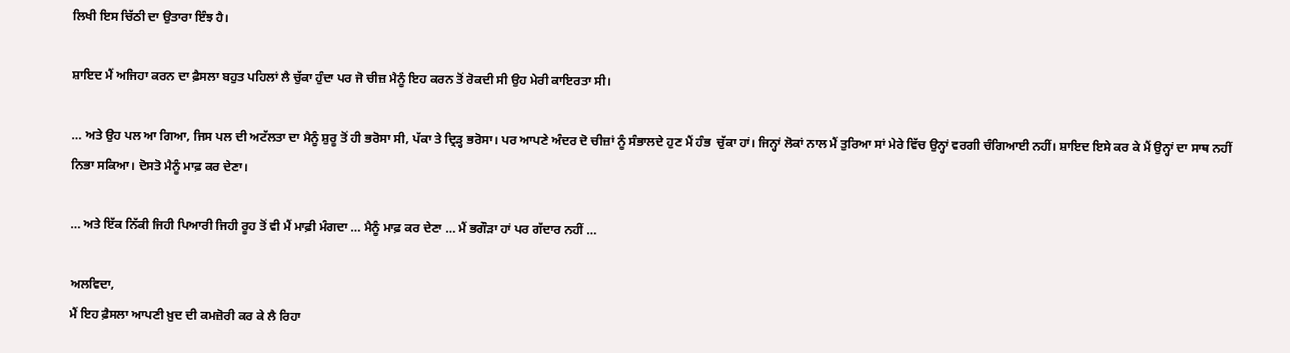ਲਿਖੀ ਇਸ ਚਿੱਠੀ ਦਾ ਉਤਾਰਾ ਇੰਝ ਹੈ।

ਸ਼ਾਇਦ ਮੈਂ ਅਜਿਹਾ ਕਰਨ ਦਾ ਫ਼ੈਸਲਾ ਬਹੁਤ ਪਹਿਲਾਂ ਲੈ ਚੁੱਕਾ ਹੁੰਦਾ ਪਰ ਜੋ ਚੀਜ਼ ਮੈਨੂੰ ਇਹ ਕਰਨ ਤੋਂ ਰੋਕਦੀ ਸੀ ਉਹ ਮੇਰੀ ਕਾਇਰਤਾ ਸੀ।

… ਅਤੇ ਉਹ ਪਲ ਆ ਗਿਆ, ਜਿਸ ਪਲ ਦੀ ਅਟੱਲਤਾ ਦਾ ਮੈਨੂੰ ਸ਼ੁਰੂ ਤੋਂ ਹੀ ਭਰੋਸਾ ਸੀ, ਪੱਕਾ ਤੇ ਦ੍ਰਿੜ੍ਹ ਭਰੋਸਾ। ਪਰ ਆਪਣੇ ਅੰਦਰ ਦੋ ਚੀਜ਼ਾਂ ਨੂੰ ਸੰਭਾਲਦੇ ਹੁਣ ਮੈਂ ਹੰਭ  ਚੁੱਕਾ ਹਾਂ। ਜਿਨ੍ਹਾਂ ਲੋਕਾਂ ਨਾਲ ਮੈਂ ਤੁਰਿਆ ਸਾਂ ਮੇਰੇ ਵਿੱਚ ਉਨ੍ਹਾਂ ਵਰਗੀ ਚੰਗਿਆਈ ਨਹੀਂ। ਸ਼ਾਇਦ ਇਸੇ ਕਰ ਕੇ ਮੈਂ ਉਨ੍ਹਾਂ ਦਾ ਸਾਥ ਨਹੀਂ ਨਿਭਾ ਸਕਿਆ। ਦੋਸਤੋ ਮੈਨੂੰ ਮਾਫ਼ ਕਰ ਦੇਣਾ।

… ਅਤੇ ਇੱਕ ਨਿੱਕੀ ਜਿਹੀ ਪਿਆਰੀ ਜਿਹੀ ਰੂਹ ਤੋਂ ਵੀ ਮੈਂ ਮਾਫ਼ੀ ਮੰਗਦਾ … ਮੈਨੂੰ ਮਾਫ਼ ਕਰ ਦੇਣਾ … ਮੈਂ ਭਗੌੜਾ ਹਾਂ ਪਰ ਗੱਦਾਰ ਨਹੀਂ …

ਅਲਵਿਦਾ,
ਮੈਂ ਇਹ ਫ਼ੈਸਲਾ ਆਪਣੀ ਖ਼ੁਦ ਦੀ ਕਮਜ਼ੋਰੀ ਕਰ ਕੇ ਲੈ ਰਿਹਾ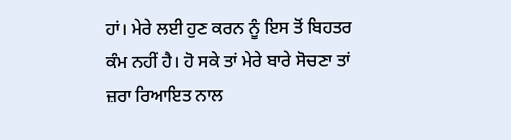ਹਾਂ। ਮੇਰੇ ਲਈ ਹੁਣ ਕਰਨ ਨੂੰ ਇਸ ਤੋਂ ਬਿਹਤਰ ਕੰਮ ਨਹੀਂ ਹੈ। ਹੋ ਸਕੇ ਤਾਂ ਮੇਰੇ ਬਾਰੇ ਸੋਚਣਾ ਤਾਂ ਜ਼ਰਾ ਰਿਆਇਤ ਨਾਲ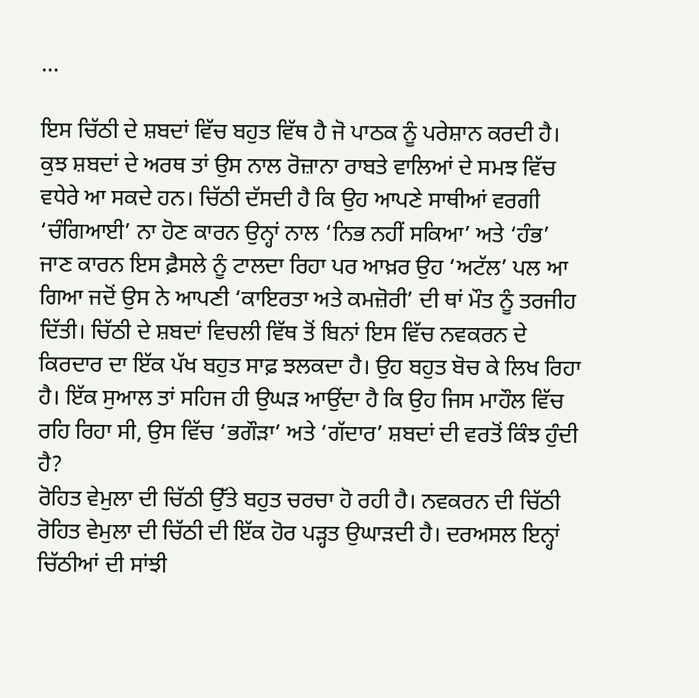…

ਇਸ ਚਿੱਠੀ ਦੇ ਸ਼ਬਦਾਂ ਵਿੱਚ ਬਹੁਤ ਵਿੱਥ ਹੈ ਜੋ ਪਾਠਕ ਨੂੰ ਪਰੇਸ਼ਾਨ ਕਰਦੀ ਹੈ। ਕੁਝ ਸ਼ਬਦਾਂ ਦੇ ਅਰਥ ਤਾਂ ਉਸ ਨਾਲ ਰੋਜ਼ਾਨਾ ਰਾਬਤੇ ਵਾਲਿਆਂ ਦੇ ਸਮਝ ਵਿੱਚ ਵਧੇਰੇ ਆ ਸਕਦੇ ਹਨ। ਚਿੱਠੀ ਦੱਸਦੀ ਹੈ ਕਿ ਉਹ ਆਪਣੇ ਸਾਥੀਆਂ ਵਰਗੀ ‘ਚੰਗਿਆਈ’ ਨਾ ਹੋਣ ਕਾਰਨ ਉਨ੍ਹਾਂ ਨਾਲ ‘ਨਿਭ ਨਹੀਂ ਸਕਿਆ’ ਅਤੇ ‘ਹੰਭ’ ਜਾਣ ਕਾਰਨ ਇਸ ਫ਼ੈਸਲੇ ਨੂੰ ਟਾਲਦਾ ਰਿਹਾ ਪਰ ਆਖ਼ਰ ਉਹ ‘ਅਟੱਲ’ ਪਲ ਆ ਗਿਆ ਜਦੋਂ ਉਸ ਨੇ ਆਪਣੀ ‘ਕਾਇਰਤਾ ਅਤੇ ਕਮਜ਼ੋਰੀ’ ਦੀ ਥਾਂ ਮੌਤ ਨੂੰ ਤਰਜੀਹ ਦਿੱਤੀ। ਚਿੱਠੀ ਦੇ ਸ਼ਬਦਾਂ ਵਿਚਲੀ ਵਿੱਥ ਤੋਂ ਬਿਨਾਂ ਇਸ ਵਿੱਚ ਨਵਕਰਨ ਦੇ ਕਿਰਦਾਰ ਦਾ ਇੱਕ ਪੱਖ ਬਹੁਤ ਸਾਫ਼ ਝਲਕਦਾ ਹੈ। ਉਹ ਬਹੁਤ ਬੋਚ ਕੇ ਲਿਖ ਰਿਹਾ ਹੈ। ਇੱਕ ਸੁਆਲ ਤਾਂ ਸਹਿਜ ਹੀ ਉਘੜ ਆਉਂਦਾ ਹੈ ਕਿ ਉਹ ਜਿਸ ਮਾਹੌਲ ਵਿੱਚ ਰਹਿ ਰਿਹਾ ਸੀ, ਉਸ ਵਿੱਚ ‘ਭਗੌੜਾ’ ਅਤੇ ‘ਗੱਦਾਰ’ ਸ਼ਬਦਾਂ ਦੀ ਵਰਤੋਂ ਕਿੰਝ ਹੁੰਦੀ ਹੈ?
ਰੋਹਿਤ ਵੇਮੁਲਾ ਦੀ ਚਿੱਠੀ ਉੱਤੇ ਬਹੁਤ ਚਰਚਾ ਹੋ ਰਹੀ ਹੈ। ਨਵਕਰਨ ਦੀ ਚਿੱਠੀ ਰੋਹਿਤ ਵੇਮੁਲਾ ਦੀ ਚਿੱਠੀ ਦੀ ਇੱਕ ਹੋਰ ਪੜ੍ਹਤ ਉਘਾੜਦੀ ਹੈ। ਦਰਅਸਲ ਇਨ੍ਹਾਂ ਚਿੱਠੀਆਂ ਦੀ ਸਾਂਝੀ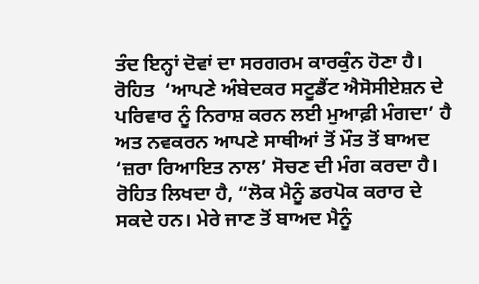ਤੰਦ ਇਨ੍ਹਾਂ ਦੋਵਾਂ ਦਾ ਸਰਗਰਮ ਕਾਰਕੁੰਨ ਹੋਣਾ ਹੈ। ਰੋਹਿਤ  ‘ਆਪਣੇ ਅੰਬੇਦਕਰ ਸਟੂਡੈਂਟ ਐਸੋਸੀਏਸ਼ਨ ਦੇ ਪਰਿਵਾਰ ਨੂੰ ਨਿਰਾਸ਼ ਕਰਨ ਲਈ ਮੁਆਫ਼ੀ ਮੰਗਦਾ’ ਹੈ ਅਤ ਨਵਕਰਨ ਆਪਣੇ ਸਾਥੀਆਂ ਤੋਂ ਮੌਤ ਤੋਂ ਬਾਅਦ ‘ਜ਼ਰਾ ਰਿਆਇਤ ਨਾਲ’ ਸੋਚਣ ਦੀ ਮੰਗ ਕਰਦਾ ਹੈ। ਰੋਹਿਤ ਲਿਖਦਾ ਹੈ, “ਲੋਕ ਮੈਨੂੰ ਡਰਪੋਕ ਕਰਾਰ ਦੇ ਸਕਦੇ ਹਨ। ਮੇਰੇ ਜਾਣ ਤੋਂ ਬਾਅਦ ਮੈਨੂੰ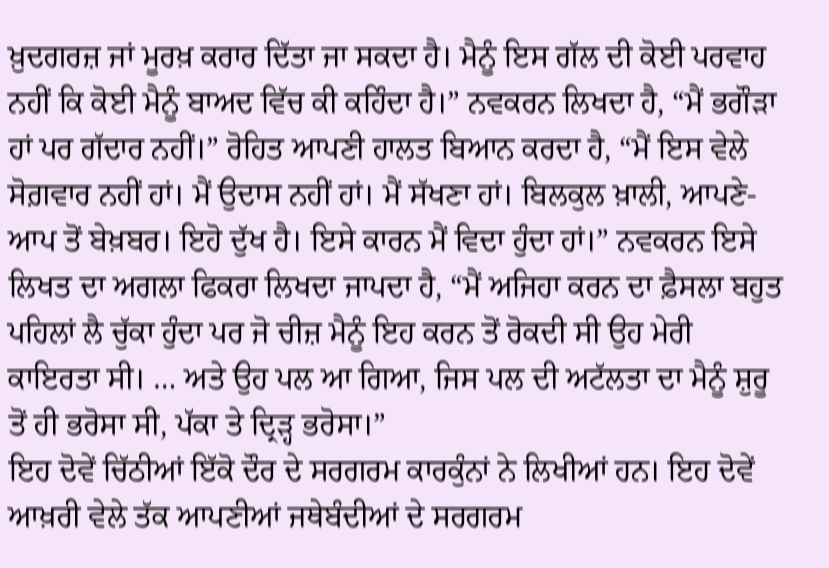ਖ਼ੁਦਗਰਜ਼ ਜਾਂ ਮੂਰਖ਼ ਕਰਾਰ ਦਿੱਤਾ ਜਾ ਸਕਦਾ ਹੈ। ਮੈਨੂੰ ਇਸ ਗੱਲ ਦੀ ਕੋਈ ਪਰਵਾਹ ਨਹੀਂ ਕਿ ਕੋਈ ਮੈਨੂੰ ਬਾਅਦ ਵਿੱਚ ਕੀ ਕਹਿੰਦਾ ਹੈ।” ਨਵਕਰਨ ਲਿਖਦਾ ਹੈ, “ਮੈਂ ਭਗੌੜਾ ਹਾਂ ਪਰ ਗੱਦਾਰ ਨਹੀਂ।” ਰੋਹਿਤ ਆਪਣੀ ਹਾਲਤ ਬਿਆਨ ਕਰਦਾ ਹੈ, “ਮੈਂ ਇਸ ਵੇਲੇ ਸੋਗ਼ਵਾਰ ਨਹੀਂ ਹਾਂ। ਮੈਂ ਉਦਾਸ ਨਹੀਂ ਹਾਂ। ਮੈਂ ਸੱਖਣਾ ਹਾਂ। ਬਿਲਕੁਲ ਖ਼ਾਲੀ, ਆਪਣੇ-ਆਪ ਤੋਂ ਬੇਖ਼ਬਰ। ਇਹੋ ਦੁੱਖ ਹੈ। ਇਸੇ ਕਾਰਨ ਮੈਂ ਵਿਦਾ ਹੁੰਦਾ ਹਾਂ।” ਨਵਕਰਨ ਇਸੇ ਲਿਖਤ ਦਾ ਅਗਲਾ ਫਿਕਰਾ ਲਿਖਦਾ ਜਾਪਦਾ ਹੈ, “ਮੈਂ ਅਜਿਹਾ ਕਰਨ ਦਾ ਫ਼ੈਸਲਾ ਬਹੁਤ ਪਹਿਲਾਂ ਲੈ ਚੁੱਕਾ ਹੁੰਦਾ ਪਰ ਜੋ ਚੀਜ਼ ਮੈਨੂੰ ਇਹ ਕਰਨ ਤੋਂ ਰੋਕਦੀ ਸੀ ਉਹ ਮੇਰੀ ਕਾਇਰਤਾ ਸੀ। … ਅਤੇ ਉਹ ਪਲ ਆ ਗਿਆ, ਜਿਸ ਪਲ ਦੀ ਅਟੱਲਤਾ ਦਾ ਮੈਨੂੰ ਸ਼ੁਰੂ ਤੋਂ ਹੀ ਭਰੋਸਾ ਸੀ, ਪੱਕਾ ਤੇ ਦ੍ਰਿੜ੍ਹ ਭਰੋਸਾ।”
ਇਹ ਦੋਵੇਂ ਚਿੱਠੀਆਂ ਇੱਕੋ ਦੌਰ ਦੇ ਸਰਗਰਮ ਕਾਰਕੁੰਨਾਂ ਨੇ ਲਿਖੀਆਂ ਹਨ। ਇਹ ਦੋਵੇਂ ਆਖ਼ਰੀ ਵੇਲੇ ਤੱਕ ਆਪਣੀਆਂ ਜਥੇਬੰਦੀਆਂ ਦੇ ਸਰਗਰਮ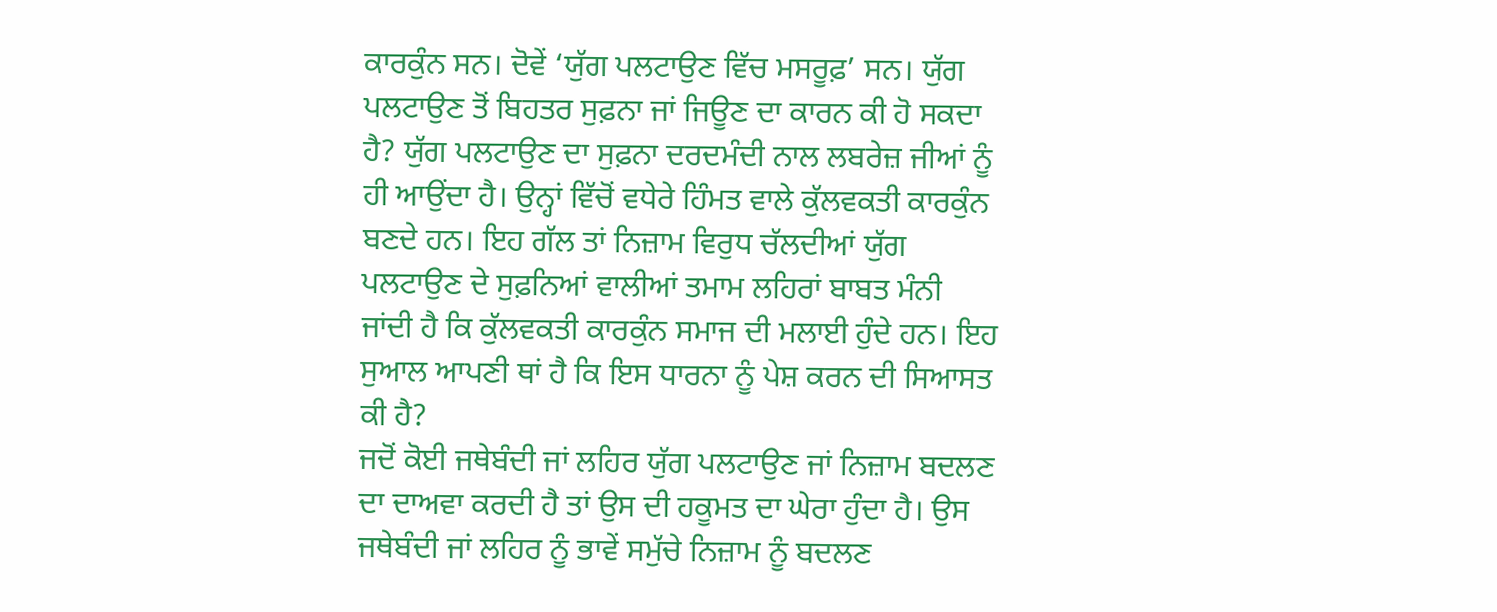ਕਾਰਕੁੰਨ ਸਨ। ਦੋਵੇਂ ‘ਯੁੱਗ ਪਲਟਾਉਣ ਵਿੱਚ ਮਸਰੂਫ਼’ ਸਨ। ਯੁੱਗ ਪਲਟਾਉਣ ਤੋਂ ਬਿਹਤਰ ਸੁਫ਼ਨਾ ਜਾਂ ਜਿਊਣ ਦਾ ਕਾਰਨ ਕੀ ਹੋ ਸਕਦਾ ਹੈ? ਯੁੱਗ ਪਲਟਾਉਣ ਦਾ ਸੁਫ਼ਨਾ ਦਰਦਮੰਦੀ ਨਾਲ ਲਬਰੇਜ਼ ਜੀਆਂ ਨੂੰ ਹੀ ਆਉਂਦਾ ਹੈ। ਉਨ੍ਹਾਂ ਵਿੱਚੋਂ ਵਧੇਰੇ ਹਿੰਮਤ ਵਾਲੇ ਕੁੱਲਵਕਤੀ ਕਾਰਕੁੰਨ ਬਣਦੇ ਹਨ। ਇਹ ਗੱਲ ਤਾਂ ਨਿਜ਼ਾਮ ਵਿਰੁਧ ਚੱਲਦੀਆਂ ਯੁੱਗ ਪਲਟਾਉਣ ਦੇ ਸੁਫ਼ਨਿਆਂ ਵਾਲੀਆਂ ਤਮਾਮ ਲਹਿਰਾਂ ਬਾਬਤ ਮੰਨੀ ਜਾਂਦੀ ਹੈ ਕਿ ਕੁੱਲਵਕਤੀ ਕਾਰਕੁੰਨ ਸਮਾਜ ਦੀ ਮਲਾਈ ਹੁੰਦੇ ਹਨ। ਇਹ ਸੁਆਲ ਆਪਣੀ ਥਾਂ ਹੈ ਕਿ ਇਸ ਧਾਰਨਾ ਨੂੰ ਪੇਸ਼ ਕਰਨ ਦੀ ਸਿਆਸਤ ਕੀ ਹੈ?
ਜਦੋਂ ਕੋਈ ਜਥੇਬੰਦੀ ਜਾਂ ਲਹਿਰ ਯੁੱਗ ਪਲਟਾਉਣ ਜਾਂ ਨਿਜ਼ਾਮ ਬਦਲਣ ਦਾ ਦਾਅਵਾ ਕਰਦੀ ਹੈ ਤਾਂ ਉਸ ਦੀ ਹਕੂਮਤ ਦਾ ਘੇਰਾ ਹੁੰਦਾ ਹੈ। ਉਸ ਜਥੇਬੰਦੀ ਜਾਂ ਲਹਿਰ ਨੂੰ ਭਾਵੇਂ ਸਮੁੱਚੇ ਨਿਜ਼ਾਮ ਨੂੰ ਬਦਲਣ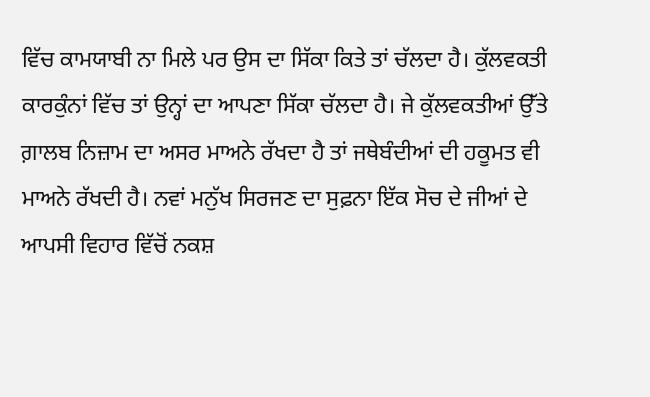ਵਿੱਚ ਕਾਮਯਾਬੀ ਨਾ ਮਿਲੇ ਪਰ ਉਸ ਦਾ ਸਿੱਕਾ ਕਿਤੇ ਤਾਂ ਚੱਲਦਾ ਹੈ। ਕੁੱਲਵਕਤੀ ਕਾਰਕੁੰਨਾਂ ਵਿੱਚ ਤਾਂ ਉਨ੍ਹਾਂ ਦਾ ਆਪਣਾ ਸਿੱਕਾ ਚੱਲਦਾ ਹੈ। ਜੇ ਕੁੱਲਵਕਤੀਆਂ ਉੱਤੇ ਗ਼ਾਲਬ ਨਿਜ਼ਾਮ ਦਾ ਅਸਰ ਮਾਅਨੇ ਰੱਖਦਾ ਹੈ ਤਾਂ ਜਥੇਬੰਦੀਆਂ ਦੀ ਹਕੂਮਤ ਵੀ ਮਾਅਨੇ ਰੱਖਦੀ ਹੈ। ਨਵਾਂ ਮਨੁੱਖ ਸਿਰਜਣ ਦਾ ਸੁਫ਼ਨਾ ਇੱਕ ਸੋਚ ਦੇ ਜੀਆਂ ਦੇ ਆਪਸੀ ਵਿਹਾਰ ਵਿੱਚੋਂ ਨਕਸ਼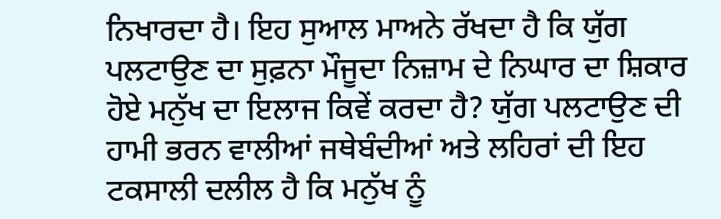ਨਿਖਾਰਦਾ ਹੈ। ਇਹ ਸੁਆਲ ਮਾਅਨੇ ਰੱਖਦਾ ਹੈ ਕਿ ਯੁੱਗ ਪਲਟਾਉਣ ਦਾ ਸੁਫ਼ਨਾ ਮੌਜੂਦਾ ਨਿਜ਼ਾਮ ਦੇ ਨਿਘਾਰ ਦਾ ਸ਼ਿਕਾਰ ਹੋਏ ਮਨੁੱਖ ਦਾ ਇਲਾਜ ਕਿਵੇਂ ਕਰਦਾ ਹੈ? ਯੁੱਗ ਪਲਟਾਉਣ ਦੀ ਹਾਮੀ ਭਰਨ ਵਾਲੀਆਂ ਜਥੇਬੰਦੀਆਂ ਅਤੇ ਲਹਿਰਾਂ ਦੀ ਇਹ ਟਕਸਾਲੀ ਦਲੀਲ ਹੈ ਕਿ ਮਨੁੱਖ ਨੂੰ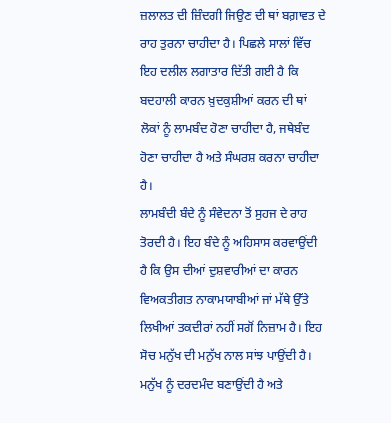ਜ਼ਲਾਲਤ ਦੀ ਜ਼ਿੰਦਗੀ ਜਿਉਣ ਦੀ ਥਾਂ ਬਗ਼ਾਵਤ ਦੇ ਰਾਹ ਤੁਰਨਾ ਚਾਹੀਦਾ ਹੈ। ਪਿਛਲੇ ਸਾਲਾਂ ਵਿੱਚ ਇਹ ਦਲੀਲ ਲਗਾਤਾਰ ਦਿੱਤੀ ਗਈ ਹੈ ਕਿ ਬਦਹਾਲੀ ਕਾਰਨ ਖ਼ੁਦਕੁਸ਼ੀਆਂ ਕਰਨ ਦੀ ਥਾਂ ਲੋਕਾਂ ਨੂੰ ਲਾਮਬੰਦ ਹੋਣਾ ਚਾਹੀਦਾ ਹੈ, ਜਥੇਬੰਦ ਹੋਣਾ ਚਾਹੀਦਾ ਹੈ ਅਤੇ ਸੰਘਰਸ਼ ਕਰਨਾ ਚਾਹੀਦਾ ਹੈ।
ਲਾਮਬੰਦੀ ਬੰਦੇ ਨੂੰ ਸੰਵੇਦਨਾ ਤੋਂ ਸੁਹਜ ਦੇ ਰਾਹ ਤੋਰਦੀ ਹੈ। ਇਹ ਬੰਦੇ ਨੂੰ ਅਹਿਸਾਸ ਕਰਵਾਉਂਦੀ ਹੈ ਕਿ ਉਸ ਦੀਆਂ ਦੁਸ਼ਵਾਰੀਆਂ ਦਾ ਕਾਰਨ ਵਿਅਕਤੀਗਤ ਨਾਕਾਮਯਾਬੀਆਂ ਜਾਂ ਮੱਥੇ ਉੱਤੇ ਲਿਖੀਆਂ ਤਕਦੀਰਾਂ ਨਹੀਂ ਸਗੋਂ ਨਿਜ਼ਾਮ ਹੈ। ਇਹ ਸੋਚ ਮਨੁੱਖ ਦੀ ਮਨੁੱਖ ਨਾਲ ਸਾਂਝ ਪਾਉਂਦੀ ਹੈ। ਮਨੁੱਖ ਨੂੰ ਦਰਦਮੰਦ ਬਣਾਉਂਦੀ ਹੈ ਅਤੇ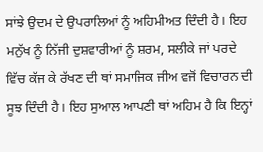ਸਾਂਝੇ ਉਦਮ ਦੇ ਉਪਰਾਲਿਆਂ ਨੂੰ ਅਹਿਮੀਅਤ ਦਿੰਦੀ ਹੈ। ਇਹ ਮਨੁੱਖ ਨੂੰ ਨਿੱਜੀ ਦੁਸ਼ਵਾਰੀਆਂ ਨੂੰ ਸ਼ਰਮ, ਸਲੀਕੇ ਜਾਂ ਪਰਦੇ ਵਿੱਚ ਕੱਜ ਕੇ ਰੱਖਣ ਦੀ ਥਾਂ ਸਮਾਜਿਕ ਜੀਅ ਵਜੋਂ ਵਿਚਾਰਨ ਦੀ ਸੂਝ ਦਿੰਦੀ ਹੈ। ਇਹ ਸੁਆਲ ਆਪਣੀ ਥਾਂ ਅਹਿਮ ਹੈ ਕਿ ਇਨ੍ਹਾਂ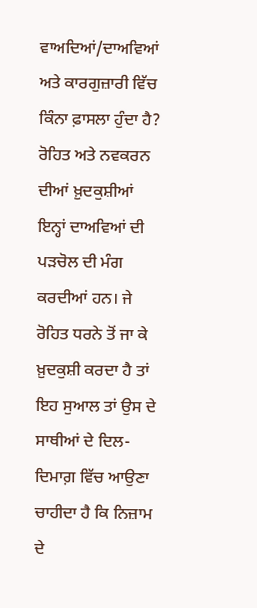ਵਾਅਦਿਆਂ/ਦਾਅਵਿਆਂ ਅਤੇ ਕਾਰਗੁਜ਼ਾਰੀ ਵਿੱਚ ਕਿੰਨਾ ਫ਼ਾਸਲਾ ਹੁੰਦਾ ਹੈ?
ਰੋਹਿਤ ਅਤੇ ਨਵਕਰਨ ਦੀਆਂ ਖ਼ੁਦਕੁਸ਼ੀਆਂ ਇਨ੍ਹਾਂ ਦਾਅਵਿਆਂ ਦੀ ਪੜਚੋਲ ਦੀ ਮੰਗ ਕਰਦੀਆਂ ਹਨ। ਜੇ ਰੋਹਿਤ ਧਰਨੇ ਤੋਂ ਜਾ ਕੇ ਖ਼ੁਦਕੁਸ਼ੀ ਕਰਦਾ ਹੈ ਤਾਂ ਇਹ ਸੁਆਲ ਤਾਂ ਉਸ ਦੇ ਸਾਥੀਆਂ ਦੇ ਦਿਲ-ਦਿਮਾਗ਼ ਵਿੱਚ ਆਉਣਾ ਚਾਹੀਦਾ ਹੈ ਕਿ ਨਿਜ਼ਾਮ ਦੇ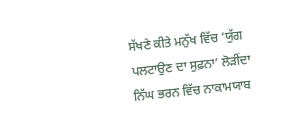ਸੱਖਣੇ ਕੀਤੇ ਮਨੁੱਖ ਵਿੱਚ ‘ਯੁੱਗ ਪਲਟਾਉਣ ਦਾ ਸੁਫ਼ਨਾ’ ਲੋੜੀਂਦਾ ਨਿੱਘ ਭਰਨ ਵਿੱਚ ਨਾਕਾਮਯਾਬ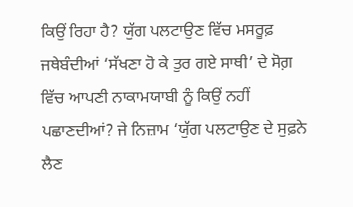ਕਿਉਂ ਰਿਹਾ ਹੈ? ਯੁੱਗ ਪਲਟਾਉਣ ਵਿੱਚ ਮਸਰੂਫ਼ ਜਥੇਬੰਦੀਆਂ ‘ਸੱਖਣਾ ਹੋ ਕੇ ਤੁਰ ਗਏ ਸਾਥੀ’ ਦੇ ਸੋਗ਼ ਵਿੱਚ ਆਪਣੀ ਨਾਕਾਮਯਾਬੀ ਨੂੰ ਕਿਉਂ ਨਹੀਂ ਪਛਾਣਦੀਆਂ? ਜੇ ਨਿਜ਼ਾਮ ‘ਯੁੱਗ ਪਲਟਾਉਣ ਦੇ ਸੁਫ਼ਨੇ ਲੈਣ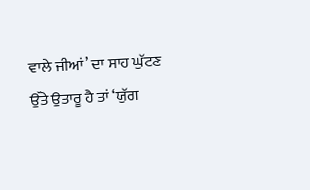ਵਾਲੇ ਜੀਆਂ’ ਦਾ ਸਾਹ ਘੁੱਟਣ ਉੱਤੇ ਉਤਾਰੂ ਹੈ ਤਾਂ ‘ਯੁੱਗ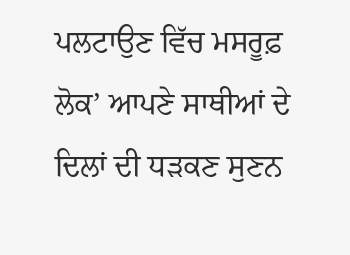ਪਲਟਾਉਣ ਵਿੱਚ ਮਸਰੂਫ਼ ਲੋਕ’ ਆਪਣੇ ਸਾਥੀਆਂ ਦੇ ਦਿਲਾਂ ਦੀ ਧੜਕਣ ਸੁਣਨ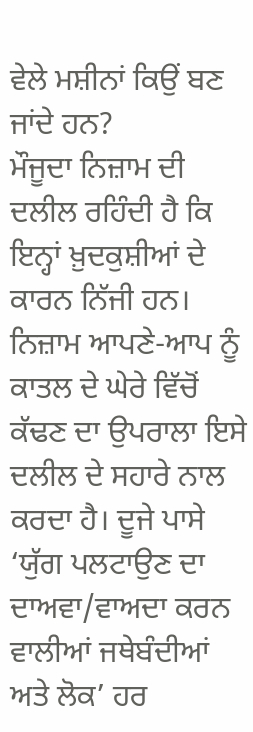ਵੇਲੇ ਮਸ਼ੀਨਾਂ ਕਿਉਂ ਬਣ ਜਾਂਦੇ ਹਨ?
ਮੌਜੂਦਾ ਨਿਜ਼ਾਮ ਦੀ ਦਲੀਲ ਰਹਿੰਦੀ ਹੈ ਕਿ ਇਨ੍ਹਾਂ ਖ਼ੁਦਕੁਸ਼ੀਆਂ ਦੇ ਕਾਰਨ ਨਿੱਜੀ ਹਨ। ਨਿਜ਼ਾਮ ਆਪਣੇ-ਆਪ ਨੂੰ ਕਾਤਲ ਦੇ ਘੇਰੇ ਵਿੱਚੋਂ ਕੱਢਣ ਦਾ ਉਪਰਾਲਾ ਇਸੇ ਦਲੀਲ ਦੇ ਸਹਾਰੇ ਨਾਲ ਕਰਦਾ ਹੈ। ਦੂਜੇ ਪਾਸੇ ‘ਯੁੱਗ ਪਲਟਾਉਣ ਦਾ ਦਾਅਵਾ/ਵਾਅਦਾ ਕਰਨ ਵਾਲੀਆਂ ਜਥੇਬੰਦੀਆਂ ਅਤੇ ਲੋਕ’ ਹਰ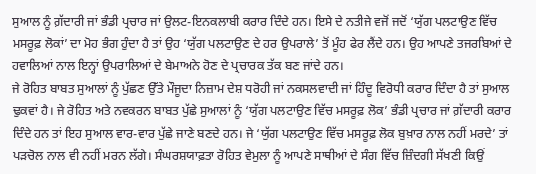ਸੁਆਲ ਨੂੰ ਗ਼ੱਦਾਰੀ ਜਾਂ ਭੰਡੀ ਪ੍ਰਚਾਰ ਜਾਂ ਉਲਟ-ਇਨਕਲਾਬੀ ਕਰਾਰ ਦਿੰਦੇ ਹਨ। ਇਸੇ ਦੇ ਨਤੀਜੇ ਵਜੋਂ ਜਦੋਂ ‘ਯੁੱਗ ਪਲਟਾਉਣ ਵਿੱਚ ਮਸਰੂਫ਼ ਲੋਕਾਂ’ ਦਾ ਮੋਹ ਭੰਗ ਹੁੰਦਾ ਹੈ ਤਾਂ ਉਹ ‘ਯੁੱਗ ਪਲਟਾਉਣ ਦੇ ਹਰ ਉਪਰਾਲੇ’ ਤੋਂ ਮੂੰਹ ਫੇਰ ਲੈਂਦੇ ਹਨ। ਉਹ ਆਪਣੇ ਤਜਰਬਿਆਂ ਦੇ ਹਵਾਲਿਆਂ ਨਾਲ ਇਨ੍ਹਾਂ ਉਪਰਾਲਿਆਂ ਦੇ ਬੇਮਾਅਨੇ ਹੋਣ ਦੇ ਪ੍ਰਚਾਰਕ ਤੱਕ ਬਣ ਜਾਂਦੇ ਹਨ।
ਜੇ ਰੋਹਿਤ ਬਾਬਤ ਸੁਆਲਾਂ ਨੂੰ ਪੁੱਛਣ ਉੱਤੇ ਮੌਜੂਦਾ ਨਿਜ਼ਾਮ ਦੇਸ਼ ਧਰੋਹੀ ਜਾਂ ਨਕਸਲਵਾਦੀ ਜਾਂ ਹਿੰਦੂ ਵਿਰੋਧੀ ਕਰਾਰ ਦਿੰਦਾ ਹੈ ਤਾਂ ਸੁਆਲ ਢੁਕਵਾਂ ਹੈ। ਜੇ ਰੋਹਿਤ ਅਤੇ ਨਵਕਰਨ ਬਾਬਤ ਪੁੱਛੇ ਸੁਆਲਾਂ ਨੂੰ ‘ਯੁੱਗ ਪਲਟਾਉਣ ਵਿੱਚ ਮਸਰੂਫ਼ ਲੋਕ’ ਭੰਡੀ ਪ੍ਰਚਾਰ ਜਾਂ ਗ਼ੱਦਾਰੀ ਕਰਾਰ ਦਿੰਦੇ ਹਨ ਤਾਂ ਇਹ ਸੁਆਲ ਵਾਰ-ਵਾਰ ਪੁੱਛੇ ਜਾਣੇ ਬਣਦੇ ਹਨ। ਜੇ ‘ਯੁੱਗ ਪਲਟਾਉਣ ਵਿੱਚ ਮਸਰੂਫ਼ ਲੋਕ ਬੁਖ਼ਾਰ ਨਾਲ ਨਹੀਂ ਮਰਦੇ’ ਤਾਂ ਪੜਚੋਲ ਨਾਲ ਵੀ ਨਹੀਂ ਮਰਨ ਲੱਗੇ। ਸੰਘਰਸ਼ਯਾਫ਼ਤਾ ਰੋਹਿਤ ਵੇਮੁਲਾ ਨੂੰ ਆਪਣੇ ਸਾਥੀਆਂ ਦੇ ਸੰਗ ਵਿੱਚ ਜ਼ਿੰਦਗੀ ਸੱਖਣੀ ਕਿਉਂ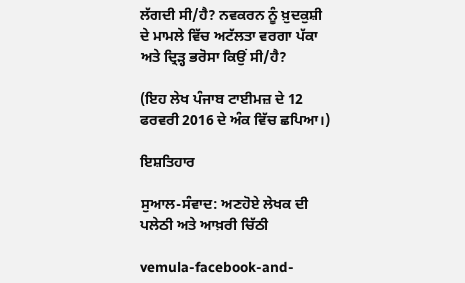ਲੱਗਦੀ ਸੀ/ਹੈ? ਨਵਕਰਨ ਨੂੰ ਖ਼ੁਦਕੁਸ਼ੀ ਦੇ ਮਾਮਲੇ ਵਿੱਚ ਅਟੱਲਤਾ ਵਰਗਾ ਪੱਕਾ ਅਤੇ ਦ੍ਰਿੜ੍ਹ ਭਰੋਸਾ ਕਿਉਂ ਸੀ/ਹੈ?

(ਇਹ ਲੇਖ ਪੰਜਾਬ ਟਾਈਮਜ਼ ਦੇ 12 ਫਰਵਰੀ 2016 ਦੇ ਅੰਕ ਵਿੱਚ ਛਪਿਆ।)

ਇਸ਼ਤਿਹਾਰ

ਸੁਆਲ-ਸੰਵਾਦ: ਅਣਹੋਏ ਲੇਖਕ ਦੀ ਪਲੇਠੀ ਅਤੇ ਆਖ਼ਰੀ ਚਿੱਠੀ

vemula-facebook-and-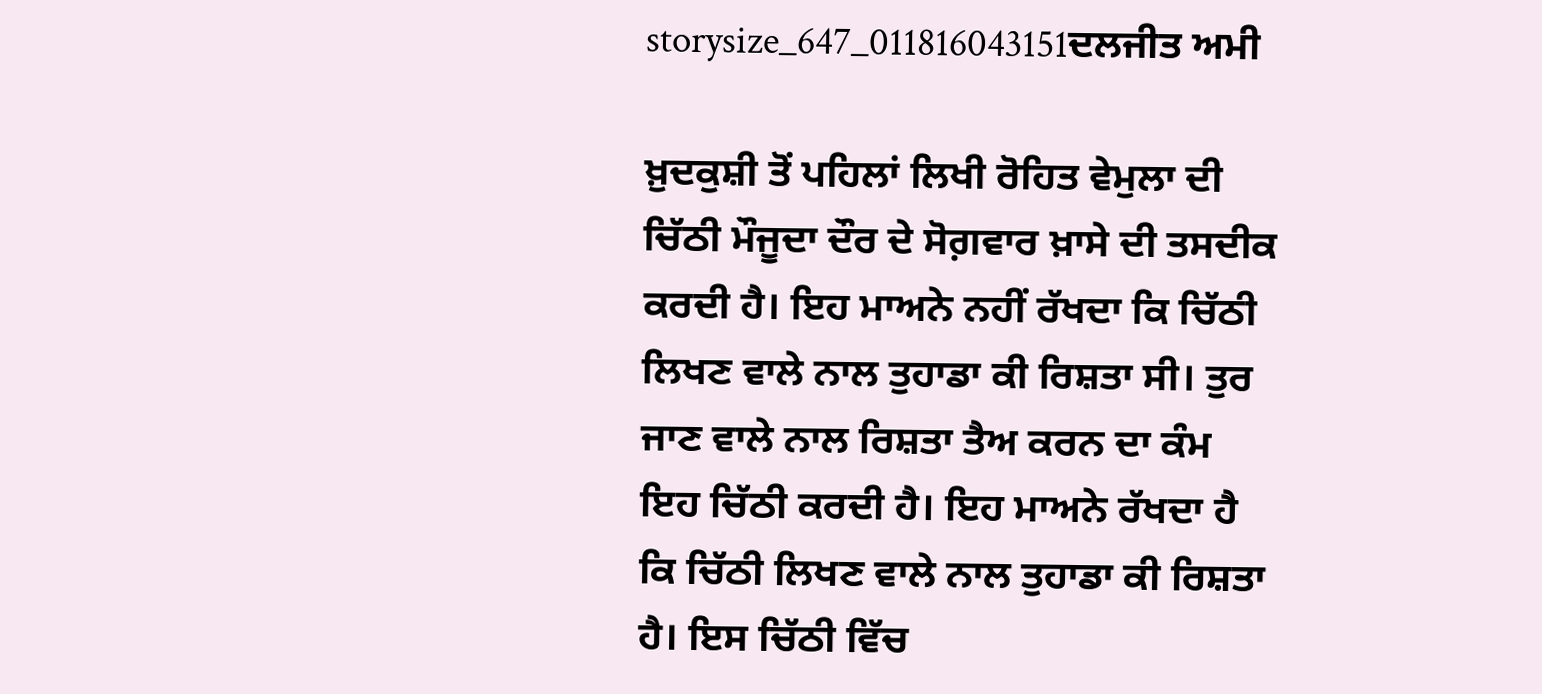storysize_647_011816043151ਦਲਜੀਤ ਅਮੀ

ਖ਼ੁਦਕੁਸ਼ੀ ਤੋਂ ਪਹਿਲਾਂ ਲਿਖੀ ਰੋਹਿਤ ਵੇਮੁਲਾ ਦੀ ਚਿੱਠੀ ਮੌਜੂਦਾ ਦੌਰ ਦੇ ਸੋਗ਼ਵਾਰ ਖ਼ਾਸੇ ਦੀ ਤਸਦੀਕ ਕਰਦੀ ਹੈ। ਇਹ ਮਾਅਨੇ ਨਹੀਂ ਰੱਖਦਾ ਕਿ ਚਿੱਠੀ ਲਿਖਣ ਵਾਲੇ ਨਾਲ ਤੁਹਾਡਾ ਕੀ ਰਿਸ਼ਤਾ ਸੀ। ਤੁਰ ਜਾਣ ਵਾਲੇ ਨਾਲ ਰਿਸ਼ਤਾ ਤੈਅ ਕਰਨ ਦਾ ਕੰਮ ਇਹ ਚਿੱਠੀ ਕਰਦੀ ਹੈ। ਇਹ ਮਾਅਨੇ ਰੱਖਦਾ ਹੈ ਕਿ ਚਿੱਠੀ ਲਿਖਣ ਵਾਲੇ ਨਾਲ ਤੁਹਾਡਾ ਕੀ ਰਿਸ਼ਤਾ ਹੈ। ਇਸ ਚਿੱਠੀ ਵਿੱਚ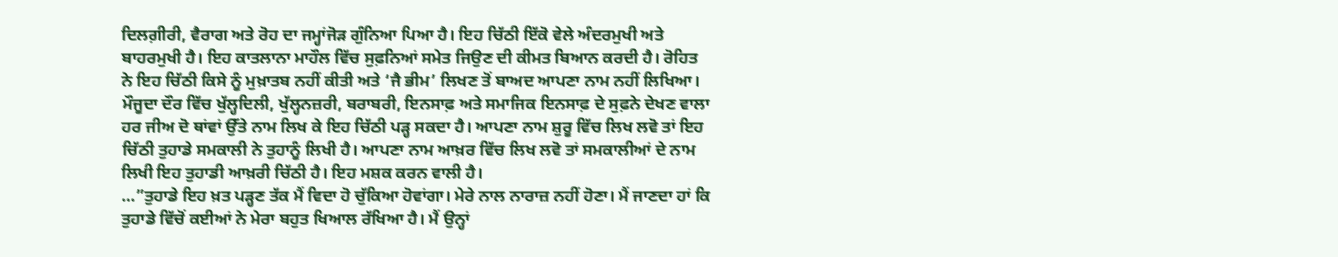ਦਿਲਗ਼ੀਰੀ, ਵੈਰਾਗ ਅਤੇ ਰੋਹ ਦਾ ਜਮ੍ਹਾਂਜੋੜ ਗੁੰਨਿਆ ਪਿਆ ਹੈ। ਇਹ ਚਿੱਠੀ ਇੱਕੋ ਵੇਲੇ ਅੰਦਰਮੁਖੀ ਅਤੇ ਬਾਹਰਮੁਖੀ ਹੈ। ਇਹ ਕਾਤਲਾਨਾ ਮਾਹੌਲ ਵਿੱਚ ਸੁਫ਼ਨਿਆਂ ਸਮੇਤ ਜਿਉਣ ਦੀ ਕੀਮਤ ਬਿਆਨ ਕਰਦੀ ਹੈ। ਰੋਹਿਤ ਨੇ ਇਹ ਚਿੱਠੀ ਕਿਸੇ ਨੂੰ ਮੁਖ਼ਾਤਬ ਨਹੀਂ ਕੀਤੀ ਅਤੇ ‘ਜੈ ਭੀਮ’ ਲਿਖਣ ਤੋਂ ਬਾਅਦ ਆਪਣਾ ਨਾਮ ਨਹੀਂ ਲਿਖਿਆ। ਮੌਜੂਦਾ ਦੌਰ ਵਿੱਚ ਖੁੱਲ੍ਹਦਿਲੀ, ਖੁੱਲ੍ਹਨਜ਼ਰੀ, ਬਰਾਬਰੀ, ਇਨਸਾਫ਼ ਅਤੇ ਸਮਾਜਿਕ ਇਨਸਾਫ਼ ਦੇ ਸੁਫ਼ਨੇ ਦੇਖਣ ਵਾਲਾ ਹਰ ਜੀਅ ਦੋ ਥਾਂਵਾਂ ਉੱਤੇ ਨਾਮ ਲਿਖ ਕੇ ਇਹ ਚਿੱਠੀ ਪੜ੍ਹ ਸਕਦਾ ਹੈ। ਆਪਣਾ ਨਾਮ ਸ਼ੁਰੂ ਵਿੱਚ ਲਿਖ ਲਵੋ ਤਾਂ ਇਹ ਚਿੱਠੀ ਤੁਹਾਡੇ ਸਮਕਾਲੀ ਨੇ ਤੁਹਾਨੂੰ ਲਿਖੀ ਹੈ। ਆਪਣਾ ਨਾਮ ਆਖ਼ਰ ਵਿੱਚ ਲਿਖ ਲਵੋ ਤਾਂ ਸਮਕਾਲੀਆਂ ਦੇ ਨਾਮ ਲਿਖੀ ਇਹ ਤੁਹਾਡੀ ਆਖ਼ਰੀ ਚਿੱਠੀ ਹੈ। ਇਹ ਮਸ਼ਕ ਕਰਨ ਵਾਲੀ ਹੈ।
…”ਤੁਹਾਡੇ ਇਹ ਖ਼ਤ ਪੜ੍ਹਣ ਤੱਕ ਮੈਂ ਵਿਦਾ ਹੋ ਚੁੱਕਿਆ ਹੋਵਾਂਗਾ। ਮੇਰੇ ਨਾਲ ਨਾਰਾਜ਼ ਨਹੀਂ ਹੋਣਾ। ਮੈਂ ਜਾਣਦਾ ਹਾਂ ਕਿ ਤੁਹਾਡੇ ਵਿੱਚੋਂ ਕਈਆਂ ਨੇ ਮੇਰਾ ਬਹੁਤ ਖਿਆਲ ਰੱਖਿਆ ਹੈ। ਮੈਂ ਉਨ੍ਹਾਂ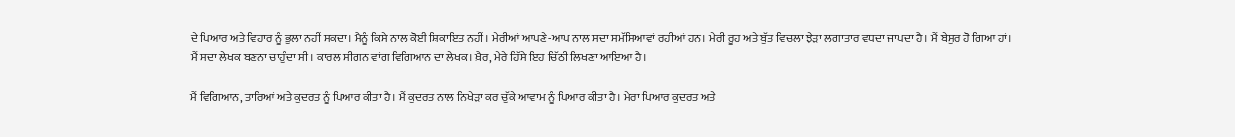ਦੇ ਪਿਆਰ ਅਤੇ ਵਿਹਾਰ ਨੂੰ ਭੁਲਾ ਨਹੀਂ ਸਕਦਾ। ਮੈਨੂੰ ਕਿਸੇ ਨਾਲ ਕੋਈ ਸ਼ਿਕਾਇਤ ਨਹੀਂ। ਮੇਰੀਆਂ ਆਪਣੇ-ਆਪ ਨਾਲ ਸਦਾ ਸਮੱਸਿਆਵਾਂ ਰਹੀਆਂ ਹਨ। ਮੇਰੀ ਰੂਹ ਅਤੇ ਬੁੱਤ ਵਿਚਲਾ ਝੇੜਾ ਲਗਾਤਾਰ ਵਧਦਾ ਜਾਪਦਾ ਹੈ। ਮੈਂ ਬੇਸੁਰ ਹੋ ਗਿਆ ਹਾਂ। ਮੈਂ ਸਦਾ ਲੇਖਕ ਬਣਨਾ ਚਾਹੁੰਦਾ ਸੀ। ਕਾਰਲ ਸੀਗਨ ਵਾਂਗ ਵਿਗਿਆਨ ਦਾ ਲੇਖਕ। ਖ਼ੈਰ, ਮੇਰੇ ਹਿੱਸੇ ਇਹ ਚਿੱਠੀ ਲਿਖਣਾ ਆਇਆ ਹੈ।

ਮੈਂ ਵਿਗਿਆਨ, ਤਾਰਿਆਂ ਅਤੇ ਕੁਦਰਤ ਨੂੰ ਪਿਆਰ ਕੀਤਾ ਹੈ। ਮੈਂ ਕੁਦਰਤ ਨਾਲ ਨਿਖੇੜਾ ਕਰ ਚੁੱਕੇ ਆਵਾਮ ਨੂੰ ਪਿਆਰ ਕੀਤਾ ਹੈ। ਮੇਰਾ ਪਿਆਰ ਕੁਦਰਤ ਅਤੇ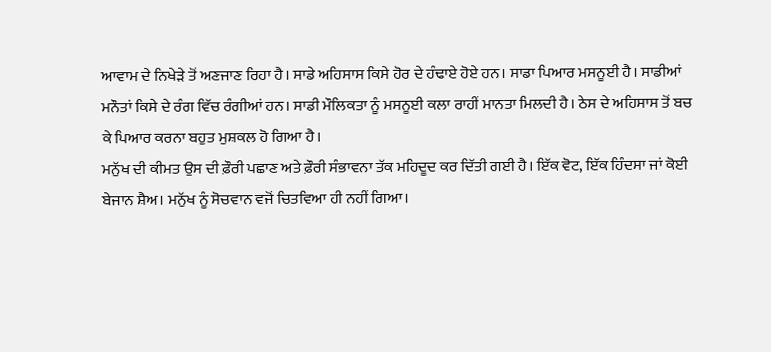ਆਵਾਮ ਦੇ ਨਿਖੇੜੇ ਤੋਂ ਅਣਜਾਣ ਰਿਹਾ ਹੈ। ਸਾਡੇ ਅਹਿਸਾਸ ਕਿਸੇ ਹੋਰ ਦੇ ਹੰਢਾਏ ਹੋਏ ਹਨ। ਸਾਡਾ ਪਿਆਰ ਮਸਨੂਈ ਹੈ। ਸਾਡੀਆਂ ਮਨੌਤਾਂ ਕਿਸੇ ਦੇ ਰੰਗ ਵਿੱਚ ਰੰਗੀਆਂ ਹਨ। ਸਾਡੀ ਮੌਲਿਕਤਾ ਨੂੰ ਮਸਨੂਈ ਕਲਾ ਰਾਹੀਂ ਮਾਨਤਾ ਮਿਲਦੀ ਹੈ। ਠੇਸ ਦੇ ਅਹਿਸਾਸ ਤੋਂ ਬਚ ਕੇ ਪਿਆਰ ਕਰਨਾ ਬਹੁਤ ਮੁਸ਼ਕਲ ਹੋ ਗਿਆ ਹੈ।
ਮਨੁੱਖ ਦੀ ਕੀਮਤ ਉਸ ਦੀ ਫ਼ੌਰੀ ਪਛਾਣ ਅਤੇ ਫ਼ੌਰੀ ਸੰਭਾਵਨਾ ਤੱਕ ਮਹਿਦੂਦ ਕਰ ਦਿੱਤੀ ਗਈ ਹੈ। ਇੱਕ ਵੋਟ, ਇੱਕ ਹਿੰਦਸਾ ਜਾਂ ਕੋਈ ਬੇਜਾਨ ਸ਼ੈਅ। ਮਨੁੱਖ ਨੂੰ ਸੋਚਵਾਨ ਵਜੋਂ ਚਿਤਵਿਆ ਹੀ ਨਹੀਂ ਗਿਆ।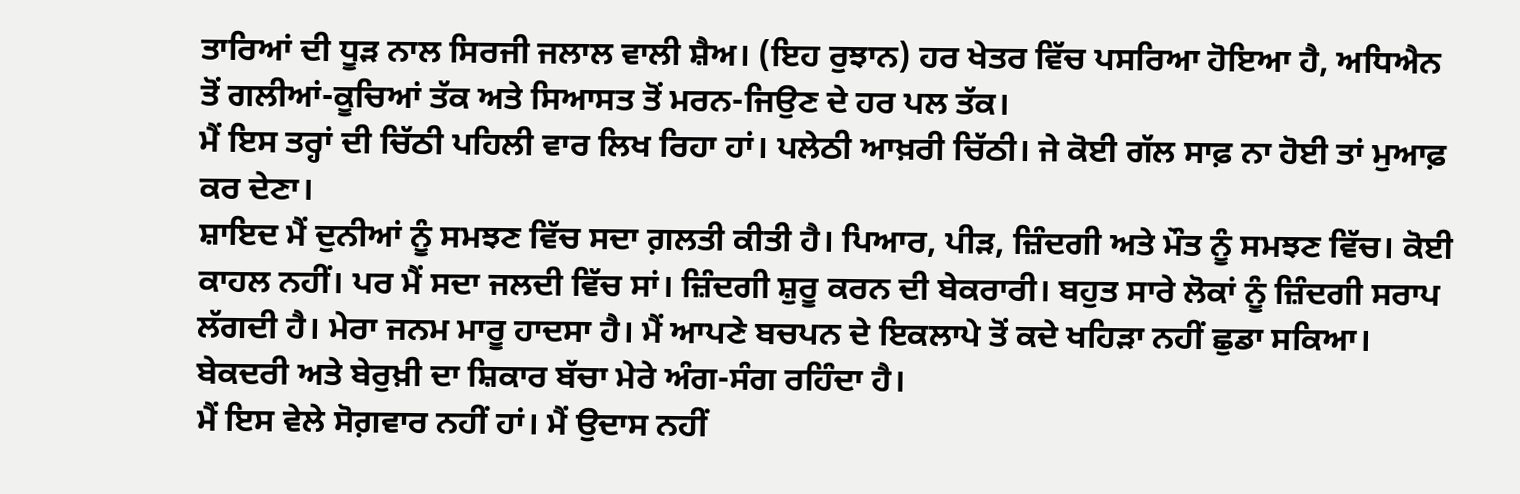ਤਾਰਿਆਂ ਦੀ ਧੂੜ ਨਾਲ ਸਿਰਜੀ ਜਲਾਲ ਵਾਲੀ ਸ਼ੈਅ। (ਇਹ ਰੁਝਾਨ) ਹਰ ਖੇਤਰ ਵਿੱਚ ਪਸਰਿਆ ਹੋਇਆ ਹੈ, ਅਧਿਐਨ ਤੋਂ ਗਲੀਆਂ-ਕੂਚਿਆਂ ਤੱਕ ਅਤੇ ਸਿਆਸਤ ਤੋਂ ਮਰਨ-ਜਿਉਣ ਦੇ ਹਰ ਪਲ ਤੱਕ।
ਮੈਂ ਇਸ ਤਰ੍ਹਾਂ ਦੀ ਚਿੱਠੀ ਪਹਿਲੀ ਵਾਰ ਲਿਖ ਰਿਹਾ ਹਾਂ। ਪਲੇਠੀ ਆਖ਼ਰੀ ਚਿੱਠੀ। ਜੇ ਕੋਈ ਗੱਲ ਸਾਫ਼ ਨਾ ਹੋਈ ਤਾਂ ਮੁਆਫ਼ ਕਰ ਦੇਣਾ।
ਸ਼ਾਇਦ ਮੈਂ ਦੁਨੀਆਂ ਨੂੰ ਸਮਝਣ ਵਿੱਚ ਸਦਾ ਗ਼ਲਤੀ ਕੀਤੀ ਹੈ। ਪਿਆਰ, ਪੀੜ, ਜ਼ਿੰਦਗੀ ਅਤੇ ਮੌਤ ਨੂੰ ਸਮਝਣ ਵਿੱਚ। ਕੋਈ ਕਾਹਲ ਨਹੀਂ। ਪਰ ਮੈਂ ਸਦਾ ਜਲਦੀ ਵਿੱਚ ਸਾਂ। ਜ਼ਿੰਦਗੀ ਸ਼ੁਰੂ ਕਰਨ ਦੀ ਬੇਕਰਾਰੀ। ਬਹੁਤ ਸਾਰੇ ਲੋਕਾਂ ਨੂੰ ਜ਼ਿੰਦਗੀ ਸਰਾਪ ਲੱਗਦੀ ਹੈ। ਮੇਰਾ ਜਨਮ ਮਾਰੂ ਹਾਦਸਾ ਹੈ। ਮੈਂ ਆਪਣੇ ਬਚਪਨ ਦੇ ਇਕਲਾਪੇ ਤੋਂ ਕਦੇ ਖਹਿੜਾ ਨਹੀਂ ਛੁਡਾ ਸਕਿਆ। ਬੇਕਦਰੀ ਅਤੇ ਬੇਰੁਖ਼ੀ ਦਾ ਸ਼ਿਕਾਰ ਬੱਚਾ ਮੇਰੇ ਅੰਗ-ਸੰਗ ਰਹਿੰਦਾ ਹੈ।
ਮੈਂ ਇਸ ਵੇਲੇ ਸੋਗ਼ਵਾਰ ਨਹੀਂ ਹਾਂ। ਮੈਂ ਉਦਾਸ ਨਹੀਂ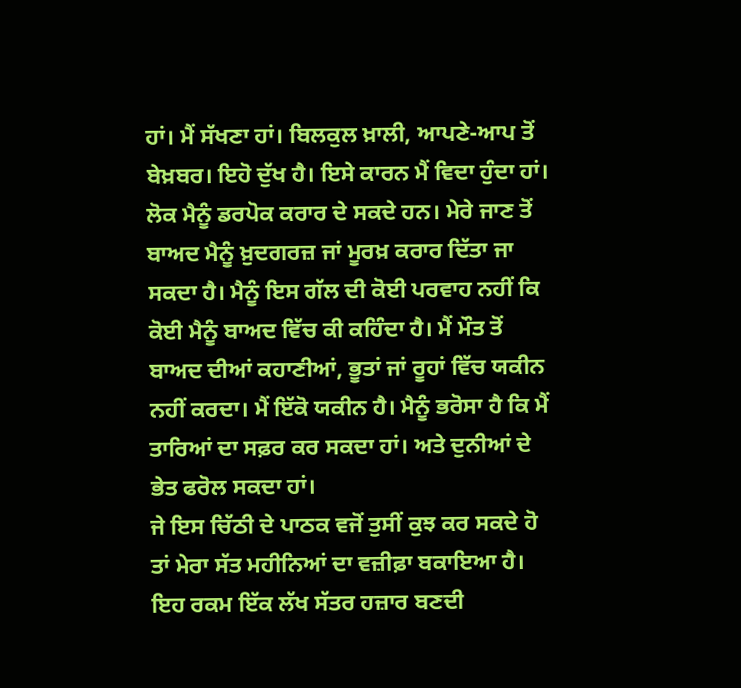ਹਾਂ। ਮੈਂ ਸੱਖਣਾ ਹਾਂ। ਬਿਲਕੁਲ ਖ਼ਾਲੀ, ਆਪਣੇ-ਆਪ ਤੋਂ ਬੇਖ਼ਬਰ। ਇਹੋ ਦੁੱਖ ਹੈ। ਇਸੇ ਕਾਰਨ ਮੈਂ ਵਿਦਾ ਹੁੰਦਾ ਹਾਂ।
ਲੋਕ ਮੈਨੂੰ ਡਰਪੋਕ ਕਰਾਰ ਦੇ ਸਕਦੇ ਹਨ। ਮੇਰੇ ਜਾਣ ਤੋਂ ਬਾਅਦ ਮੈਨੂੰ ਖ਼ੁਦਗਰਜ਼ ਜਾਂ ਮੂਰਖ਼ ਕਰਾਰ ਦਿੱਤਾ ਜਾ ਸਕਦਾ ਹੈ। ਮੈਨੂੰ ਇਸ ਗੱਲ ਦੀ ਕੋਈ ਪਰਵਾਹ ਨਹੀਂ ਕਿ ਕੋਈ ਮੈਨੂੰ ਬਾਅਦ ਵਿੱਚ ਕੀ ਕਹਿੰਦਾ ਹੈ। ਮੈਂ ਮੌਤ ਤੋਂ ਬਾਅਦ ਦੀਆਂ ਕਹਾਣੀਆਂ, ਭੂਤਾਂ ਜਾਂ ਰੂਹਾਂ ਵਿੱਚ ਯਕੀਨ ਨਹੀਂ ਕਰਦਾ। ਮੈਂ ਇੱਕੋ ਯਕੀਨ ਹੈ। ਮੈਨੂੰ ਭਰੋਸਾ ਹੈ ਕਿ ਮੈਂ ਤਾਰਿਆਂ ਦਾ ਸਫ਼ਰ ਕਰ ਸਕਦਾ ਹਾਂ। ਅਤੇ ਦੁਨੀਆਂ ਦੇ ਭੇਤ ਫਰੋਲ ਸਕਦਾ ਹਾਂ।
ਜੇ ਇਸ ਚਿੱਠੀ ਦੇ ਪਾਠਕ ਵਜੋਂ ਤੁਸੀਂ ਕੁਝ ਕਰ ਸਕਦੇ ਹੋ ਤਾਂ ਮੇਰਾ ਸੱਤ ਮਹੀਨਿਆਂ ਦਾ ਵਜ਼ੀਫ਼ਾ ਬਕਾਇਆ ਹੈ। ਇਹ ਰਕਮ ਇੱਕ ਲੱਖ ਸੱਤਰ ਹਜ਼ਾਰ ਬਣਦੀ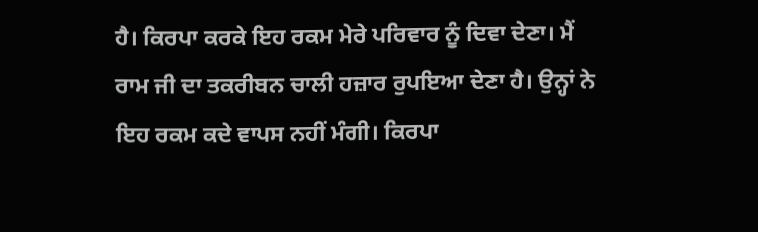ਹੈ। ਕਿਰਪਾ ਕਰਕੇ ਇਹ ਰਕਮ ਮੇਰੇ ਪਰਿਵਾਰ ਨੂੰ ਦਿਵਾ ਦੇਣਾ। ਮੈਂ ਰਾਮ ਜੀ ਦਾ ਤਕਰੀਬਨ ਚਾਲੀ ਹਜ਼ਾਰ ਰੁਪਇਆ ਦੇਣਾ ਹੈ। ਉਨ੍ਹਾਂ ਨੇ ਇਹ ਰਕਮ ਕਦੇ ਵਾਪਸ ਨਹੀਂ ਮੰਗੀ। ਕਿਰਪਾ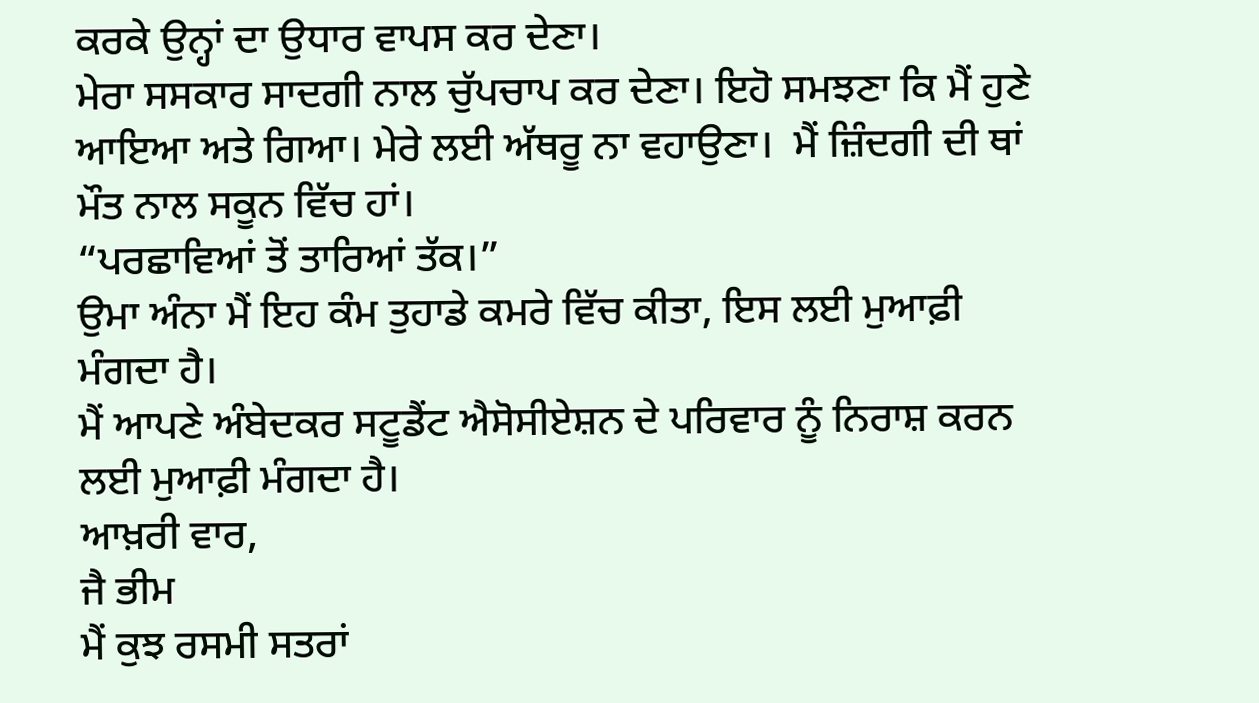ਕਰਕੇ ਉਨ੍ਹਾਂ ਦਾ ਉਧਾਰ ਵਾਪਸ ਕਰ ਦੇਣਾ।
ਮੇਰਾ ਸਸਕਾਰ ਸਾਦਗੀ ਨਾਲ ਚੁੱਪਚਾਪ ਕਰ ਦੇਣਾ। ਇਹੋ ਸਮਝਣਾ ਕਿ ਮੈਂ ਹੁਣੇ ਆਇਆ ਅਤੇ ਗਿਆ। ਮੇਰੇ ਲਈ ਅੱਥਰੂ ਨਾ ਵਹਾਉਣਾ।  ਮੈਂ ਜ਼ਿੰਦਗੀ ਦੀ ਥਾਂ ਮੌਤ ਨਾਲ ਸਕੂਨ ਵਿੱਚ ਹਾਂ।
“ਪਰਛਾਵਿਆਂ ਤੋਂ ਤਾਰਿਆਂ ਤੱਕ।”
ਉਮਾ ਅੰਨਾ ਮੈਂ ਇਹ ਕੰਮ ਤੁਹਾਡੇ ਕਮਰੇ ਵਿੱਚ ਕੀਤਾ, ਇਸ ਲਈ ਮੁਆਫ਼ੀ ਮੰਗਦਾ ਹੈ।
ਮੈਂ ਆਪਣੇ ਅੰਬੇਦਕਰ ਸਟੂਡੈਂਟ ਐਸੋਸੀਏਸ਼ਨ ਦੇ ਪਰਿਵਾਰ ਨੂੰ ਨਿਰਾਸ਼ ਕਰਨ ਲਈ ਮੁਆਫ਼ੀ ਮੰਗਦਾ ਹੈ।
ਆਖ਼ਰੀ ਵਾਰ,
ਜੈ ਭੀਮ
ਮੈਂ ਕੁਝ ਰਸਮੀ ਸਤਰਾਂ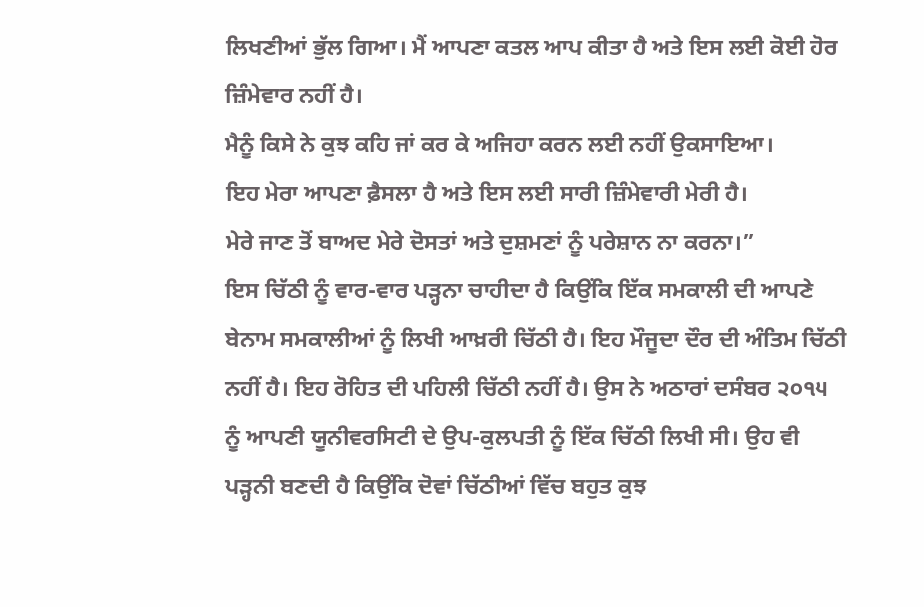ਲਿਖਣੀਆਂ ਭੁੱਲ ਗਿਆ। ਮੈਂ ਆਪਣਾ ਕਤਲ ਆਪ ਕੀਤਾ ਹੈ ਅਤੇ ਇਸ ਲਈ ਕੋਈ ਹੋਰ ਜ਼ਿੰਮੇਵਾਰ ਨਹੀਂ ਹੈ।
ਮੈਨੂੰ ਕਿਸੇ ਨੇ ਕੁਝ ਕਹਿ ਜਾਂ ਕਰ ਕੇ ਅਜਿਹਾ ਕਰਨ ਲਈ ਨਹੀਂ ਉਕਸਾਇਆ।
ਇਹ ਮੇਰਾ ਆਪਣਾ ਫ਼ੈਸਲਾ ਹੈ ਅਤੇ ਇਸ ਲਈ ਸਾਰੀ ਜ਼ਿੰਮੇਵਾਰੀ ਮੇਰੀ ਹੈ।
ਮੇਰੇ ਜਾਣ ਤੋਂ ਬਾਅਦ ਮੇਰੇ ਦੋਸਤਾਂ ਅਤੇ ਦੁਸ਼ਮਣਾਂ ਨੂੰ ਪਰੇਸ਼ਾਨ ਨਾ ਕਰਨਾ।”
ਇਸ ਚਿੱਠੀ ਨੂੰ ਵਾਰ-ਵਾਰ ਪੜ੍ਹਨਾ ਚਾਹੀਦਾ ਹੈ ਕਿਉਂਕਿ ਇੱਕ ਸਮਕਾਲੀ ਦੀ ਆਪਣੇ ਬੇਨਾਮ ਸਮਕਾਲੀਆਂ ਨੂੰ ਲਿਖੀ ਆਖ਼ਰੀ ਚਿੱਠੀ ਹੈ। ਇਹ ਮੌਜੂਦਾ ਦੌਰ ਦੀ ਅੰਤਿਮ ਚਿੱਠੀ ਨਹੀਂ ਹੈ। ਇਹ ਰੋਹਿਤ ਦੀ ਪਹਿਲੀ ਚਿੱਠੀ ਨਹੀਂ ਹੈ। ਉਸ ਨੇ ਅਠਾਰਾਂ ਦਸੰਬਰ ੨੦੧੫ ਨੂੰ ਆਪਣੀ ਯੂਨੀਵਰਸਿਟੀ ਦੇ ਉਪ-ਕੁਲਪਤੀ ਨੂੰ ਇੱਕ ਚਿੱਠੀ ਲਿਖੀ ਸੀ। ਉਹ ਵੀ ਪੜ੍ਹਨੀ ਬਣਦੀ ਹੈ ਕਿਉਂਕਿ ਦੋਵਾਂ ਚਿੱਠੀਆਂ ਵਿੱਚ ਬਹੁਤ ਕੁਝ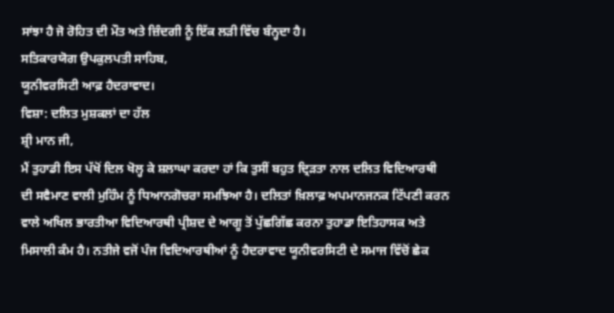ਸਾਂਝਾ ਹੈ ਜੋ ਰੋਹਿਤ ਦੀ ਮੌਤ ਅਤੇ ਜ਼ਿੰਦਗੀ ਨੂੰ ਇੱਕ ਲੜੀ ਵਿੱਚ ਬੰਨ੍ਹਦਾ ਹੈ।
ਸਤਿਕਾਰਯੋਗ ਉਪਕੁਲਪਤੀ ਸਾਹਿਬ,
ਯੂਨੀਵਰਸਿਟੀ ਆਫ਼ ਹੈਦਰਾਵਾਦ।
ਵਿਸ਼ਾ: ਦਲਿਤ ਮੁਸ਼ਕਲਾਂ ਦਾ ਹੱਲ
ਸ਼੍ਰੀ ਮਾਨ ਜੀ,
ਮੈਂ ਤੁਹਾਡੀ ਇਸ ਪੱਖੋਂ ਦਿਲ ਖੋਲ੍ਹ ਕੇ ਸ਼ਲਾਘਾ ਕਰਦਾ ਹਾਂ ਕਿ ਤੁਸੀਂ ਬਹੁਤ ਦ੍ਰਿੜਤਾ ਨਾਲ ਦਲਿਤ ਵਿਦਿਆਰਥੀ ਦੀ ਸਵੈਮਾਣ ਵਾਲੀ ਮੁਹਿੰਮ ਨੂੰ ਧਿਆਨਗੋਚਰਾ ਸਮਝਿਆ ਹੈ। ਦਲਿਤਾਂ ਖ਼ਿਲਾਫ਼ ਅਪਮਾਨਜਨਕ ਟਿੱਪਣੀ ਕਰਨ ਵਾਲੇ ਅਖਿਲ ਭਾਰਤੀਆ ਵਿਦਿਆਰਥੀ ਪ੍ਰੀਸ਼ਦ ਦੇ ਆਗੂ ਤੋਂ ਪੁੱਛਗਿੱਛ ਕਰਨਾ ਤੁਹਾਡਾ ਇਤਿਹਾਸਕ ਅਤੇ ਮਿਸਾਲੀ ਕੰਮ ਹੈ। ਨਤੀਜੇ ਵਜੋਂ ਪੰਜ ਵਿਦਿਆਰਥੀਆਂ ਨੂੰ ਹੈਦਰਾਵਾਦ ਯੂਨੀਵਰਸਿਟੀ ਦੇ ਸਮਾਜ ਵਿੱਚੋਂ ਛੇਕ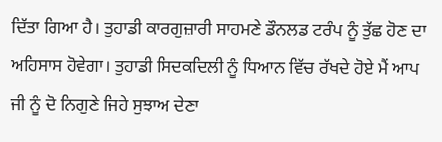ਦਿੱਤਾ ਗਿਆ ਹੈ। ਤੁਹਾਡੀ ਕਾਰਗੁਜ਼ਾਰੀ ਸਾਹਮਣੇ ਡੌਨਲਡ ਟਰੰਪ ਨੂੰ ਤੁੱਛ ਹੋਣ ਦਾ ਅਹਿਸਾਸ ਹੋਵੇਗਾ। ਤੁਹਾਡੀ ਸਿਦਕਦਿਲੀ ਨੂੰ ਧਿਆਨ ਵਿੱਚ ਰੱਖਦੇ ਹੋਏ ਮੈਂ ਆਪ ਜੀ ਨੂੰ ਦੋ ਨਿਗੁਣੇ ਜਿਹੇ ਸੁਝਾਅ ਦੇਣਾ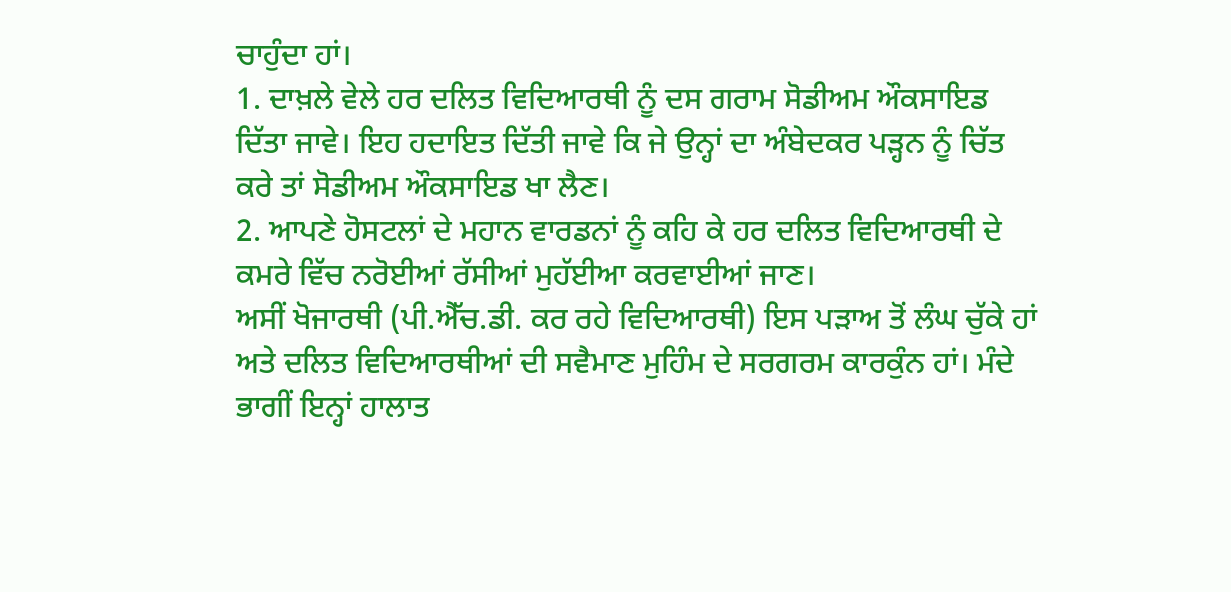ਚਾਹੁੰਦਾ ਹਾਂ।
1. ਦਾਖ਼ਲੇ ਵੇਲੇ ਹਰ ਦਲਿਤ ਵਿਦਿਆਰਥੀ ਨੂੰ ਦਸ ਗਰਾਮ ਸੋਡੀਅਮ ਔਕਸਾਇਡ ਦਿੱਤਾ ਜਾਵੇ। ਇਹ ਹਦਾਇਤ ਦਿੱਤੀ ਜਾਵੇ ਕਿ ਜੇ ਉਨ੍ਹਾਂ ਦਾ ਅੰਬੇਦਕਰ ਪੜ੍ਹਨ ਨੂੰ ਚਿੱਤ ਕਰੇ ਤਾਂ ਸੋਡੀਅਮ ਔਕਸਾਇਡ ਖਾ ਲੈਣ।
2. ਆਪਣੇ ਹੋਸਟਲਾਂ ਦੇ ਮਹਾਨ ਵਾਰਡਨਾਂ ਨੂੰ ਕਹਿ ਕੇ ਹਰ ਦਲਿਤ ਵਿਦਿਆਰਥੀ ਦੇ ਕਮਰੇ ਵਿੱਚ ਨਰੋਈਆਂ ਰੱਸੀਆਂ ਮੁਹੱਈਆ ਕਰਵਾਈਆਂ ਜਾਣ।
ਅਸੀਂ ਖੋਜਾਰਥੀ (ਪੀ.ਐੱਚ.ਡੀ. ਕਰ ਰਹੇ ਵਿਦਿਆਰਥੀ) ਇਸ ਪੜਾਅ ਤੋਂ ਲੰਘ ਚੁੱਕੇ ਹਾਂ ਅਤੇ ਦਲਿਤ ਵਿਦਿਆਰਥੀਆਂ ਦੀ ਸਵੈਮਾਣ ਮੁਹਿੰਮ ਦੇ ਸਰਗਰਮ ਕਾਰਕੁੰਨ ਹਾਂ। ਮੰਦੇ ਭਾਗੀਂ ਇਨ੍ਹਾਂ ਹਾਲਾਤ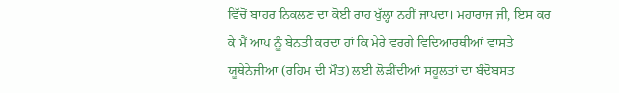ਵਿੱਚੋਂ ਬਾਹਰ ਨਿਕਲਣ ਦਾ ਕੋਈ ਰਾਹ ਖੁੱਲ੍ਹਾ ਨਹੀਂ ਜਾਪਦਾ। ਮਹਾਰਾਜ ਜੀ, ਇਸ ਕਰ ਕੇ ਮੈਂ ਆਪ ਨੂੰ ਬੇਨਤੀ ਕਰਦਾ ਹਾਂ ਕਿ ਮੇਰੇ ਵਰਗੇ ਵਿਦਿਆਰਥੀਆਂ ਵਾਸਤੇ ਯੂਥੇਨੇਜੀਆ (ਰਹਿਮ ਦੀ ਮੌਤ) ਲਈ ਲੋੜੀਂਦੀਆਂ ਸਹੂਲਤਾਂ ਦਾ ਬੰਦੋਬਸਤ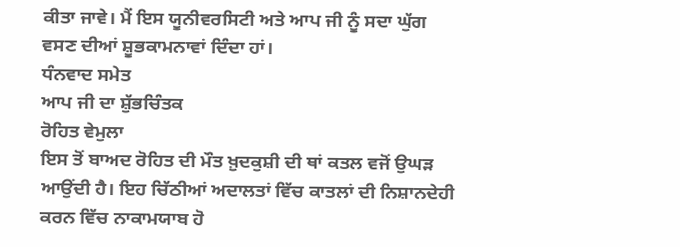ਕੀਤਾ ਜਾਵੇ। ਮੈਂ ਇਸ ਯੂਨੀਵਰਸਿਟੀ ਅਤੇ ਆਪ ਜੀ ਨੂੰ ਸਦਾ ਘੁੱਗ ਵਸਣ ਦੀਆਂ ਸ਼ੂਭਕਾਮਨਾਵਾਂ ਦਿੰਦਾ ਹਾਂ।
ਧੰਨਵਾਦ ਸਮੇਤ
ਆਪ ਜੀ ਦਾ ਸ਼ੁੱਭਚਿੰਤਕ
ਰੋਹਿਤ ਵੇਮੁਲਾ
ਇਸ ਤੋਂ ਬਾਅਦ ਰੋਹਿਤ ਦੀ ਮੌਤ ਖ਼ੁਦਕੁਸ਼ੀ ਦੀ ਥਾਂ ਕਤਲ ਵਜੋਂ ਉਘੜ ਆਉਂਦੀ ਹੈ। ਇਹ ਚਿੱਠੀਆਂ ਅਦਾਲਤਾਂ ਵਿੱਚ ਕਾਤਲਾਂ ਦੀ ਨਿਸ਼ਾਨਦੇਹੀ ਕਰਨ ਵਿੱਚ ਨਾਕਾਮਯਾਬ ਹੋ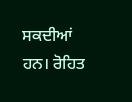ਸਕਦੀਆਂ ਹਨ। ਰੋਹਿਤ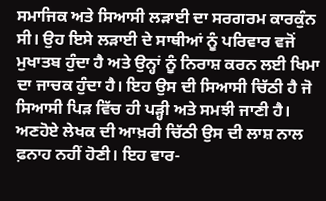ਸਮਾਜਿਕ ਅਤੇ ਸਿਆਸੀ ਲੜਾਈ ਦਾ ਸਰਗਰਮ ਕਾਰਕੁੰਨ ਸੀ। ਉਹ ਇਸੇ ਲੜਾਈ ਦੇ ਸਾਥੀਆਂ ਨੂੰ ਪਰਿਵਾਰ ਵਜੋਂ ਮੁਖਾਤਬ ਹੁੰਦਾ ਹੈ ਅਤੇ ਉਨ੍ਹਾਂ ਨੂੰ ਨਿਰਾਸ਼ ਕਰਨ ਲਈ ਖਿਮਾ ਦਾ ਜਾਚਕ ਹੁੰਦਾ ਹੈ। ਇਹ ਉਸ ਦੀ ਸਿਆਸੀ ਚਿੱਠੀ ਹੈ ਜੋ ਸਿਆਸੀ ਪਿੜ ਵਿੱਚ ਹੀ ਪੜ੍ਹੀ ਅਤੇ ਸਮਝੀ ਜਾਣੀ ਹੈ। ਅਣਹੋਏ ਲੇਖਕ ਦੀ ਆਖ਼ਰੀ ਚਿੱਠੀ ਉਸ ਦੀ ਲਾਸ਼ ਨਾਲ ਫ਼ਨਾਹ ਨਹੀਂ ਹੋਣੀ। ਇਹ ਵਾਰ-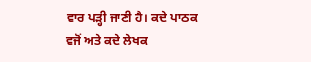ਵਾਰ ਪੜ੍ਹੀ ਜਾਣੀ ਹੈ। ਕਦੇ ਪਾਠਕ ਵਜੋਂ ਅਤੇ ਕਦੇ ਲੇਖਕ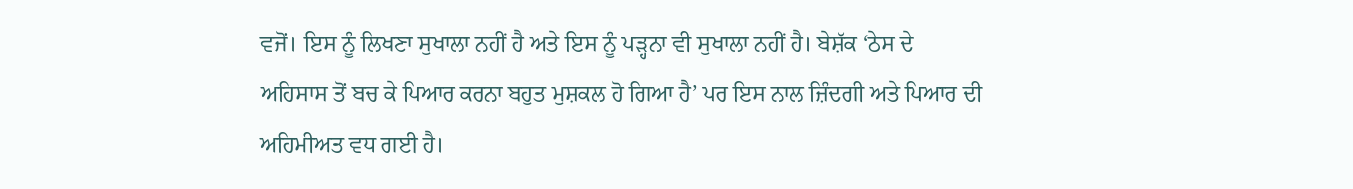ਵਜੋਂ। ਇਸ ਨੂੰ ਲਿਖਣਾ ਸੁਖਾਲਾ ਨਹੀਂ ਹੈ ਅਤੇ ਇਸ ਨੂੰ ਪੜ੍ਹਨਾ ਵੀ ਸੁਖਾਲਾ ਨਹੀਂ ਹੈ। ਬੇਸ਼ੱਕ ‘ਠੇਸ ਦੇ ਅਹਿਸਾਸ ਤੋਂ ਬਚ ਕੇ ਪਿਆਰ ਕਰਨਾ ਬਹੁਤ ਮੁਸ਼ਕਲ ਹੋ ਗਿਆ ਹੈ’ ਪਰ ਇਸ ਨਾਲ ਜ਼ਿੰਦਗੀ ਅਤੇ ਪਿਆਰ ਦੀ ਅਹਿਮੀਅਤ ਵਧ ਗਈ ਹੈ।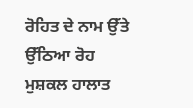ਰੋਹਿਤ ਦੇ ਨਾਮ ਉੱਤੇ ਉੱਠਿਆ ਰੋਹ ਮੁਸ਼ਕਲ ਹਾਲਾਤ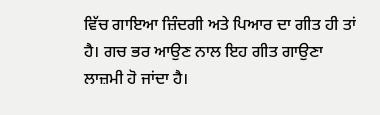ਵਿੱਚ ਗਾਇਆ ਜ਼ਿੰਦਗੀ ਅਤੇ ਪਿਆਰ ਦਾ ਗੀਤ ਹੀ ਤਾਂ ਹੈ। ਗਚ ਭਰ ਆਉਣ ਨਾਲ ਇਹ ਗੀਤ ਗਾਉਣਾ ਲਾਜ਼ਮੀ ਹੋ ਜਾਂਦਾ ਹੈ।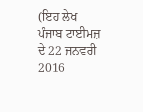(ਇਹ ਲੇਖ ਪੰਜਾਬ ਟਾਈਮਜ਼ ਦੇ 22 ਜਨਵਰੀ 2016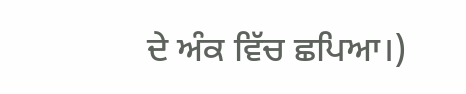ਦੇ ਅੰਕ ਵਿੱਚ ਛਪਿਆ।)